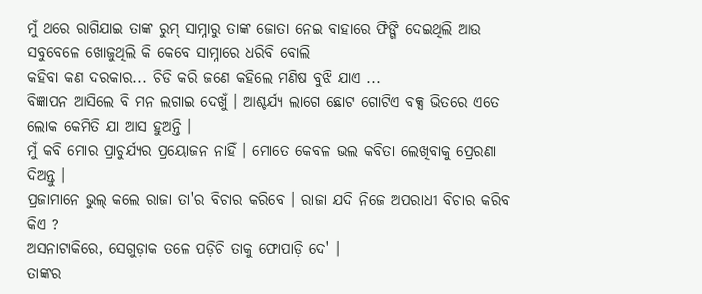ମୁଁ ଥରେ ରାଗିଯାଇ ତାଙ୍କ ରୁମ୍ ସାମ୍ନାରୁ ତାଙ୍କ ଜୋତା ନେଇ ବାହାରେ ଫିଙ୍ଗି ଦେଇଥିଲି ଆଉ ସବୁବେଳେ ଖୋଜୁଥିଲି କି କେବେ ସାମ୍ନାରେ ଧରିବି ବୋଲି
କହିବା କଣ ଦରକାର... ଚିଡି କରି ଜଣେ କହିଲେ ମଣିଷ ବୁଝି ଯାଏ ...
ବିଜ୍ଞାପନ ଆସିଲେ ବି ମନ ଲଗାଇ ଦେଖୁଁ । ଆଶ୍ଚର୍ଯ୍ୟ ଲାଗେ ଛୋଟ ଗୋଟିଏ ବକ୍ସ ଭିତରେ ଏତେ ଲୋକ କେମିତି ଯା ଆସ ହୁଅନ୍ତି ।
ମୁଁ କବି ମୋର ପ୍ରାଚୁର୍ଯ୍ୟର ପ୍ରୟୋଜନ ନାହିଁ । ମୋତେ କେବଳ ଭଲ କବିତା ଲେଖିବାକୁ ପ୍ରେରଣା ଦିଅନ୍ତୁ ।
ପ୍ରଜାମାନେ ଭୁଲ୍ କଲେ ରାଜା ତା'ର ବିଚାର କରିବେ । ରାଜା ଯଦି ନିଜେ ଅପରାଧୀ ବିଚାର କରିବ କିଏ ?
ଅସନାଟାକିରେ, ସେଗୁଡ଼ାକ ତଳେ ପଡ଼ିଚି ତାକୁ ଫୋପାଡ଼ି ଦେ' ।
ତାଙ୍କର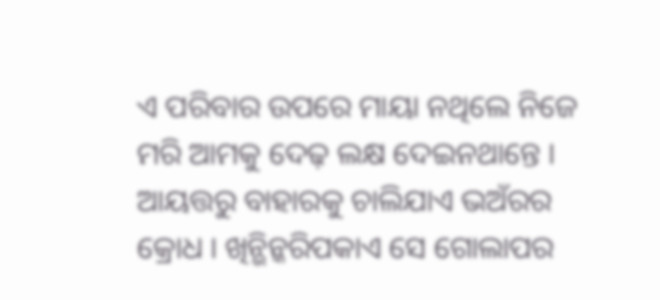ଏ ପରିବାର ଉପରେ ମାୟା ନଥିଲେ ନିଜେ ମରି ଆମକୁ ଦେଢ଼ ଲକ୍ଷ ଦେଇନଥାନ୍ତେ ।
ଆୟତ୍ତରୁ ବାହାରକୁ ଚାଲିଯାଏ ଭଅଁରର କ୍ରୋଧ । ଖିନ୍ଭିନ୍କରିପକାଏ ସେ ଗୋଲାପର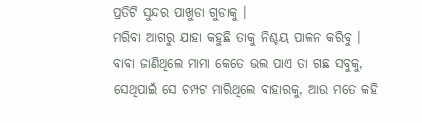ପ୍ରତିଟି ସୁନ୍ଦର ପାଖୁଡା ଗୁଡାକୁ ।
ମରିବା ଆଗରୁ ଯାହା କହୁଛି ତାକୁ ନିଶ୍ଚୟ ପାଳନ କରିବୁ ।
ବାବା ଜାଣିଥିଲେ ମାମା କେତେ ଭଲ ପାଏ ତା ଗଛ ସବୁକୁ, ସେଥିପାଇଁ ସେ ଚମ୍ପଟ ମାରିଥିଲେ ବାହାରକୁ, ଆଉ ମତେ କହି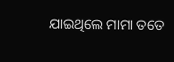ଯାଇଥିଲେ ମାମା ତତେ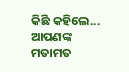କିଛି କହିଲେ...
ଆପଣଙ୍କ ମତାମତ